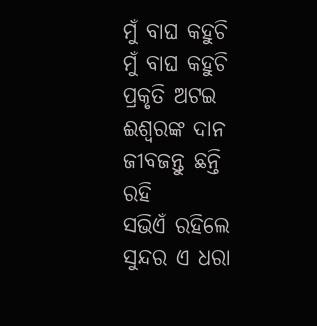ମୁଁ ବାଘ କହୁଚି
ମୁଁ ବାଘ କହୁଚି
ପ୍ରକୃତି ଅଟଇ ଈଶ୍ୱରଙ୍କ ଦାନ
ଜୀବଜନ୍ତୁ ଛନ୍ତି ରହି
ସଭିଏଁ ରହିଲେ ସୁନ୍ଦର ଏ ଧରା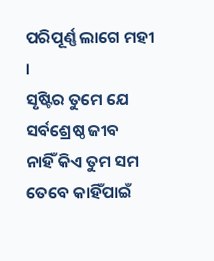ପରିପୂର୍ଣ୍ଣ ଲାଗେ ମହୀ ।
ସୃଷ୍ଟିର ତୁମେ ଯେ ସର୍ବଶ୍ରେଷ୍ଠ ଜୀବ
ନାହିଁ କିଏ ତୁମ ସମ
ତେବେ କାହିଁପାଇଁ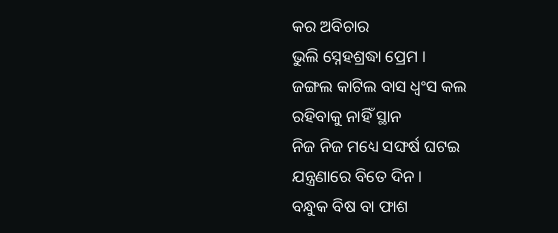କର ଅବିଚାର
ଭୁଲି ସ୍ନେହଶ୍ରଦ୍ଧା ପ୍ରେମ ।
ଜଙ୍ଗଲ କାଟିଲ ବାସ ଧ୍ଵଂସ କଲ
ରହିବାକୁ ନାହିଁ ସ୍ଥାନ
ନିଜ ନିଜ ମଧ୍ୟେ ସଙ୍ଘର୍ଷ ଘଟଇ
ଯନ୍ତ୍ରଣାରେ ବିତେ ଦିନ ।
ବନ୍ଧୁକ ବିଷ ବା ଫାଶ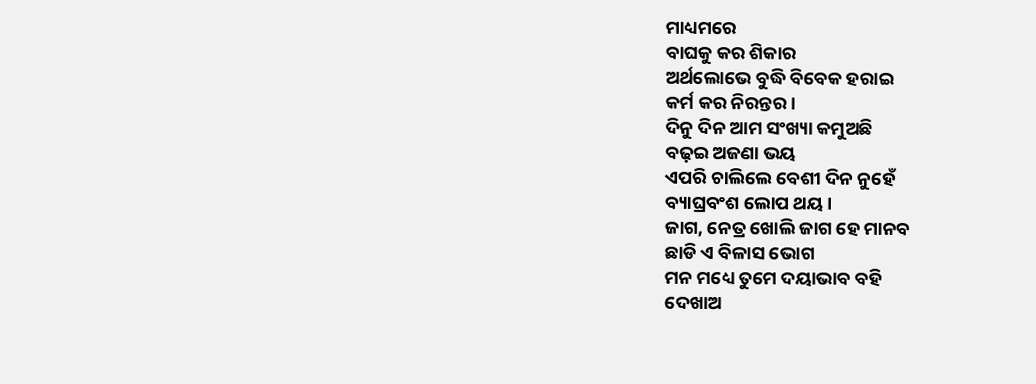ମାଧ୍ୟମରେ
ବାଘକୁ କର ଶିକାର
ଅର୍ଥଲୋଭେ ବୁଦ୍ଧି ବିବେକ ହରାଇ
କର୍ମ କର ନିରନ୍ତର ।
ଦିନୁ ଦିନ ଆମ ସଂଖ୍ୟା କମୁଅଛି
ବଢ଼ଇ ଅଜଣା ଭୟ
ଏପରି ଚାଲିଲେ ବେଶୀ ଦିନ ନୁହେଁ
ବ୍ୟାଘ୍ରବଂଶ ଲୋପ ଥୟ ।
ଜାଗ, ନେତ୍ର ଖୋଲି ଜାଗ ହେ ମାନବ
ଛାଡି ଏ ବିଳାସ ଭୋଗ
ମନ ମଧ୍ୟେ ତୁମେ ଦୟାଭାବ ବହି
ଦେଖାଅ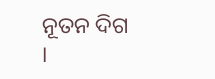ନୂତନ ଦିଗ ।